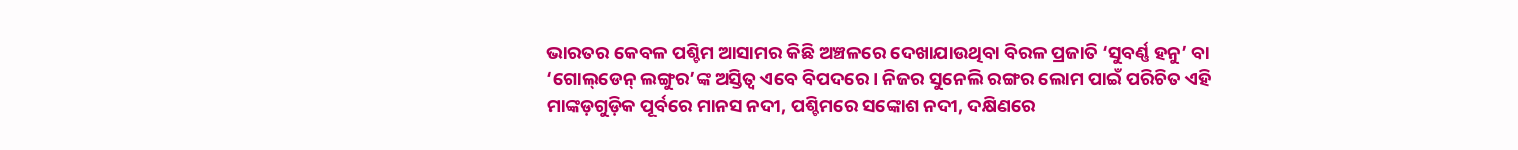ଭାରତର କେବଳ ପଶ୍ଚିମ ଆସାମର କିଛି ଅଞ୍ଚଳରେ ଦେଖାଯାଉଥିବା ବିରଳ ପ୍ରଜାତି ‘ସୁବର୍ଣ୍ଣ ହନୁ’ ବା ‘ଗୋଲ୍‌ଡେନ୍‌ ଲଙ୍ଗୁର’ଙ୍କ ଅସ୍ତିତ୍ବ ଏବେ ବିପଦରେ। ନିଜର ସୁନେଲି ରଙ୍ଗର ଲୋମ ପାଇଁ ପରିଚିତ ଏହି ମାଙ୍କଡ଼ଗୁଡ଼ିକ ପୂର୍ବରେ ମାନସ ନଦୀ, ପଶ୍ଚିମରେ ସଙ୍କୋଶ ନଦୀ, ଦକ୍ଷିଣରେ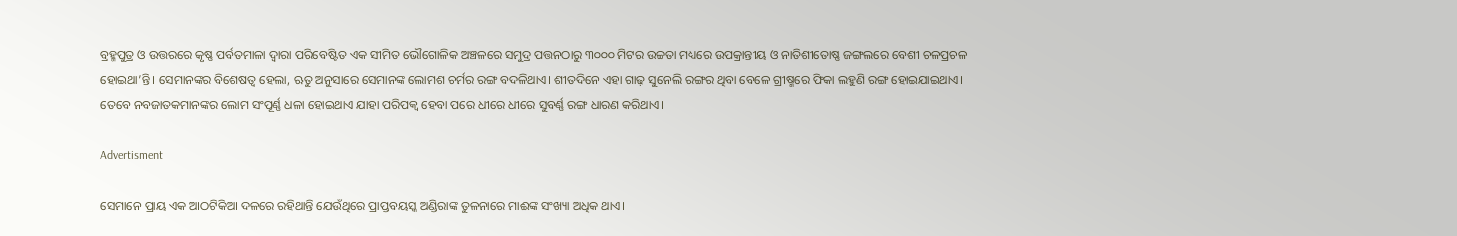ବ୍ରହ୍ମପୁତ୍ର ଓ ଉତ୍ତରରେ କୃଷ୍ଣ ପର୍ବତମାଳା ଦ୍ବାରା ପରିବେଷ୍ଟିତ ଏକ ସୀମିତ ଭୌଗୋଳିକ ଅଞ୍ଚଳରେ ସମୁଦ୍ର ପତ୍ତନଠାରୁ ୩୦୦୦ ମିଟର ଉଚ୍ଚତା ମଧ୍ୟରେ ଉପକ୍ରାନ୍ତୀୟ ଓ ନାତିଶୀତୋଷ୍ଣ ଜଙ୍ଗଲରେ ବେଶୀ ଚଳପ୍ରଚଳ ହୋଇଥା’ନ୍ତି। ସେମାନଙ୍କର ବିଶେଷତ୍ବ ହେଲା, ଋତୁ ଅନୁସାରେ ସେମାନଙ୍କ ଲୋମଶ ଚର୍ମର ରଙ୍ଗ ବଦଳିଥାଏ। ଶୀତଦିନେ ଏହା ଗାଢ଼ ସୁନେଲି ରଙ୍ଗର ଥିବା ବେଳେ ଗ୍ରୀଷ୍ମରେ ଫିକା ଲହୁଣି ରଙ୍ଗ ହୋଇଯାଇଥାଏ। ତେବେ ନବଜାତକମାନଙ୍କର ଲୋମ ସଂପୂର୍ଣ୍ଣ ଧଳା ହୋଇଥାଏ ଯାହା ପରିପକ୍ବ ହେବା ପରେ ଧୀରେ ଧୀରେ ସୁବର୍ଣ୍ଣ ରଙ୍ଗ ଧାରଣ କରିଥାଏ।

Advertisment

ସେମାନେ ପ୍ରାୟ ଏକ ଆଠଟିକିଆ ଦଳରେ ରହିଥାନ୍ତି ଯେଉଁଥିରେ ପ୍ରାପ୍ତବୟସ୍କ ଅଣ୍ଡିରାଙ୍କ ତୁଳନାରେ ମାଈଙ୍କ ସଂଖ୍ୟା ଅଧିକ ଥାଏ।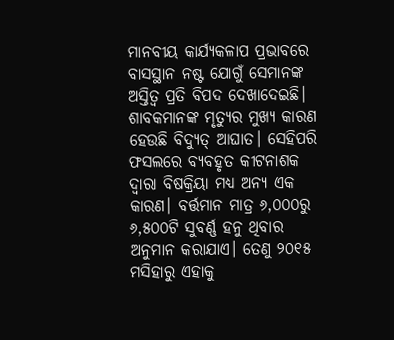ମାନବୀୟ କାର୍ଯ୍ୟକଳାପ ପ୍ରଭାବରେ ବାସସ୍ଥାନ ନଷ୍ଟ ଯୋଗୁଁ ସେମାନଙ୍କ ଅସ୍ତିତ୍ବ ପ୍ରତି ବିପଦ ଦେଖାଦେଇଛି। ଶାବକମାନଙ୍କ ମୃତ୍ୟୁର ମୁଖ୍ୟ କାରଣ ହେଉଛି ବିଦ୍ୟୁତ୍‌ ଆଘାତ। ସେହିପରି ଫସଲରେ ବ୍ୟବହୃତ କୀଟନାଶକ ଦ୍ବାରା ବିଷକ୍ରିୟା ମଧ୍ୟ ଅନ୍ୟ ଏକ କାରଣ। ବର୍ତ୍ତମାନ ମାତ୍ର ୬,୦୦୦ରୁ ୬,୫୦୦ଟି ସୁବର୍ଣ୍ଣ ହନୁ ଥିବାର ଅନୁମାନ କରାଯାଏ। ତେଣୁ ୨୦୧୫ ମସିହାରୁ ଏହାକୁ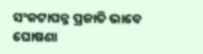ସଂକଟାପନ୍ନ ପ୍ରଜାତି ଭାବେ ଘୋଷଣା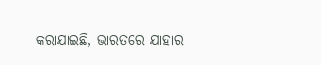କରାଯାଇଛି, ଭାରତରେ ଯାହାର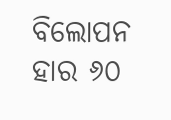ବିଲୋପନ ହାର ୬୦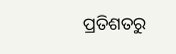ପ୍ରତିଶତରୁ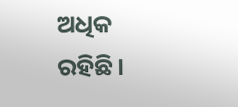ଅଧିକ ରହିଛି।